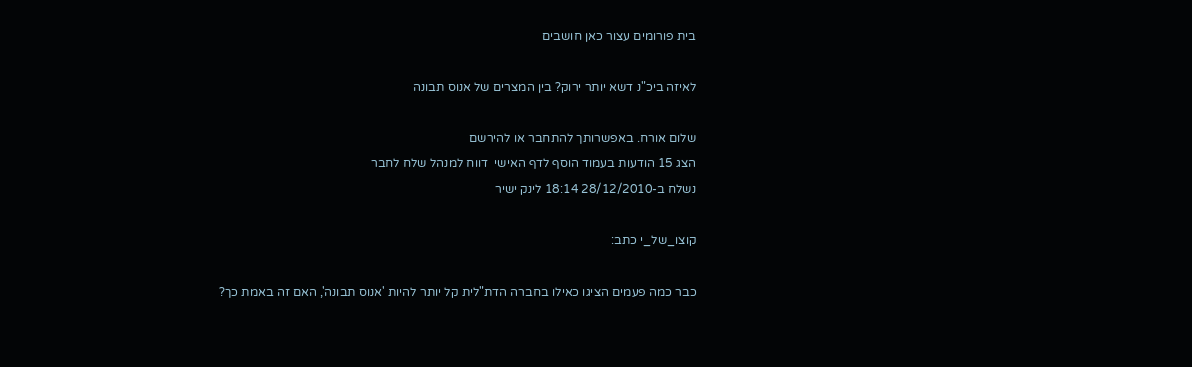בית פורומים עצור כאן חושבים

לאיזה ביכ"נ דשא יותר ירוק? בין המצרים של אנוס תבונה

שלום אורח. באפשרותך להתחבר או להירשם
הצג 15 הודעות בעמוד הוסף לדף האישי  דווח למנהל שלח לחבר
נשלח ב-28/12/2010 18:14 לינק ישיר

קוצו_של_י כתב:

כבר כמה פעמים הציגו כאילו בחברה הדת"לית קל יותר להיות 'אנוס תבונה', האם זה באמת כך?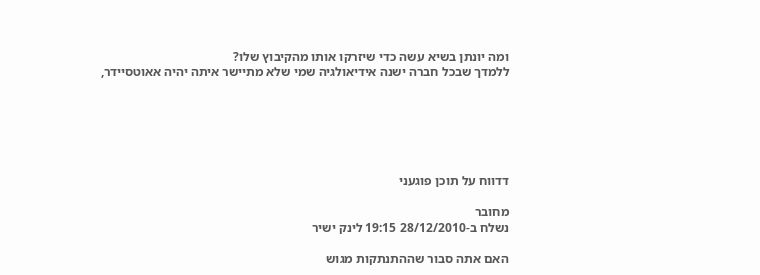ומה יונתן בשיא עשה כדי שיזרקו אותו מהקיבוץ שלו?
ללמדך שבכל חברה ישנה אידיאולגיה שמי שלא מתיישר איתה יהיה אאוטסיידר,






דדווח על תוכן פוגעני

מחובר
נשלח ב-28/12/2010 19:15 לינק ישיר

האם אתה סבור שההתנתקות מגוש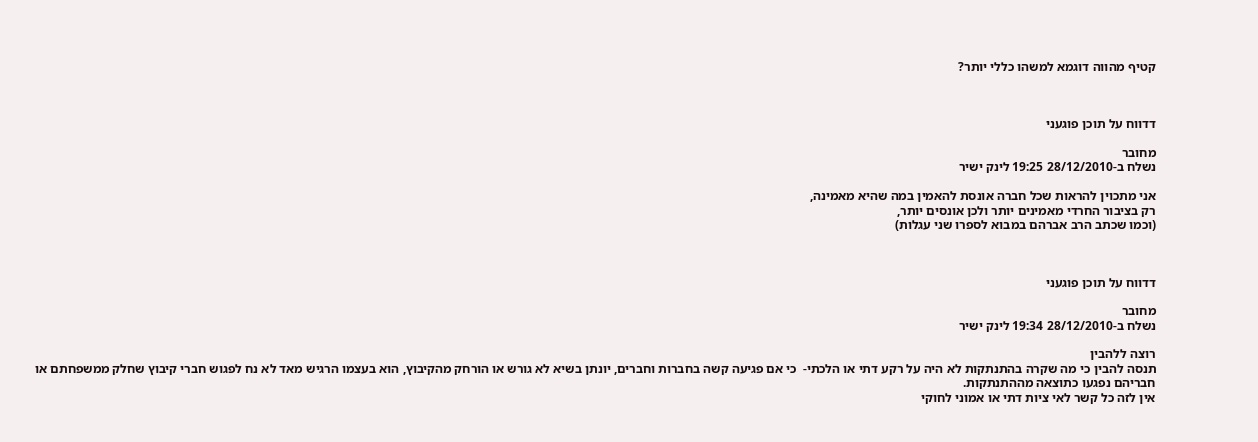קטיף מהווה דוגמא למשהו כללי יותר?



דדווח על תוכן פוגעני

מחובר
נשלח ב-28/12/2010 19:25 לינק ישיר

אני מתכוין להראות שכל חברה אונסת להאמין במה שהיא מאמינה,
רק בציבור החרדי מאמינים יותר ולכן אונסים יותר,
(וכמו שכתב הרב אברהם במבוא לספרו שני עגלות)



דדווח על תוכן פוגעני

מחובר
נשלח ב-28/12/2010 19:34 לינק ישיר

רוצה ללהבין
תנסה להבין כי מה שקרה בהתנתקות לא היה על רקע דתי או הלכתי-  כי אם פגיעה קשה בחברות וחברים, יונתן בשיא לא גורש או הורחק מהקיבוץ, הוא בעצמו הרגיש מאד לא נח לפגוש חברי קיבוץ שחלק ממשפחתם או חבריהם נפגעו כתוצאה מההתנתקות.
אין לזה כל קשר לאי ציות דתי או אמוני לחוקי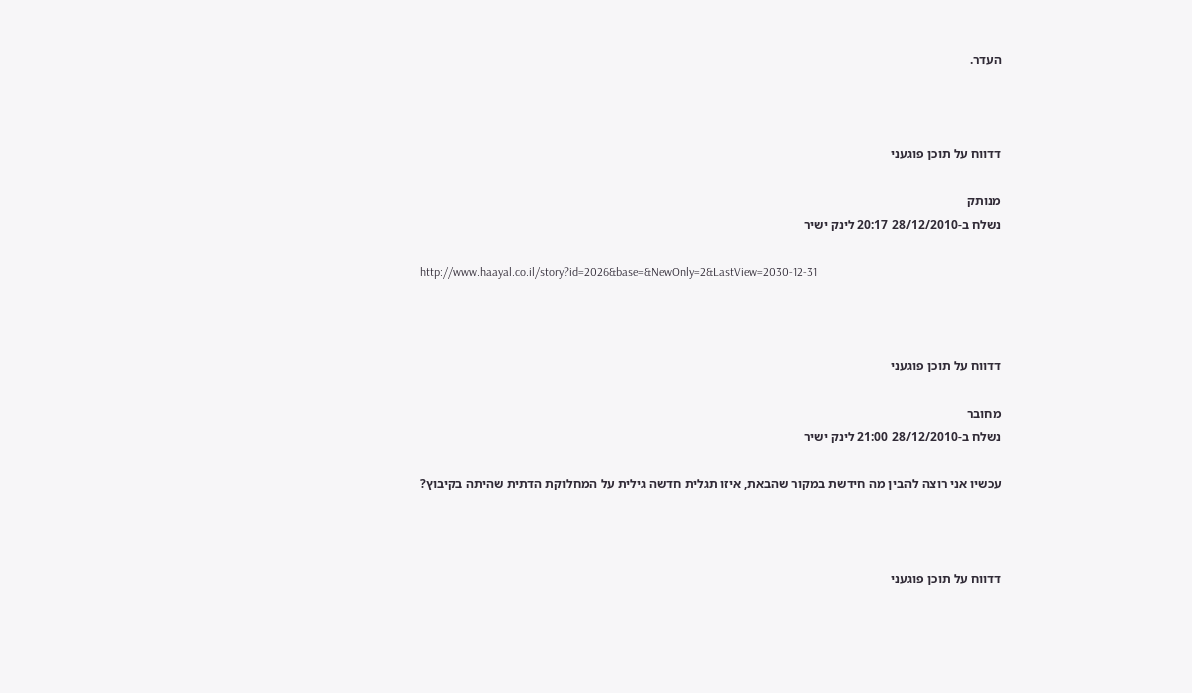העדר.



דדווח על תוכן פוגעני

מנותק
נשלח ב-28/12/2010 20:17 לינק ישיר

http://www.haayal.co.il/story?id=2026&base=&NewOnly=2&LastView=2030-12-31



דדווח על תוכן פוגעני

מחובר
נשלח ב-28/12/2010 21:00 לינק ישיר

עכשיו אני רוצה להבין מה חידשת במקור שהבאת, איזו תגלית חדשה גילית על המחלוקת הדתית שהיתה בקיבוץ?



דדווח על תוכן פוגעני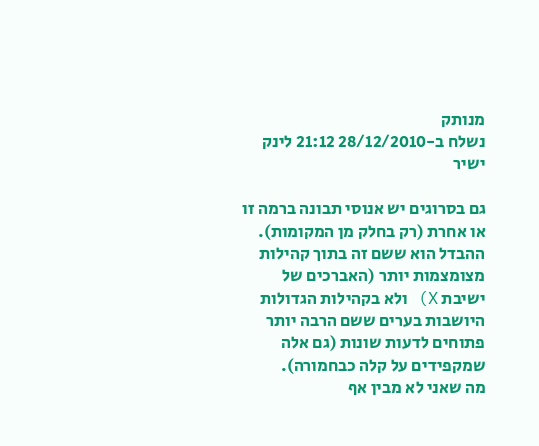מנותק
נשלח ב-28/12/2010 21:12 לינק ישיר

גם בסרוגים יש אנוסי תבונה ברמה זו או אחרת (רק בחלק מן המקומות).
ההבדל הוא ששם זה בתוך קהילות מצומצמות יותר (האברכים של ישיבת X) ולא בקהילות הגדולות היושבות בערים ששם הרבה יותר פתוחים לדעות שונות (גם אלה שמקפידים על קלה כבחמורה).
מה שאני לא מבין אף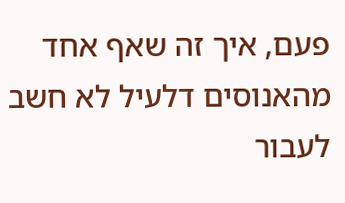פעם, איך זה שאף אחד מהאנוסים דלעיל לא חשב לעבור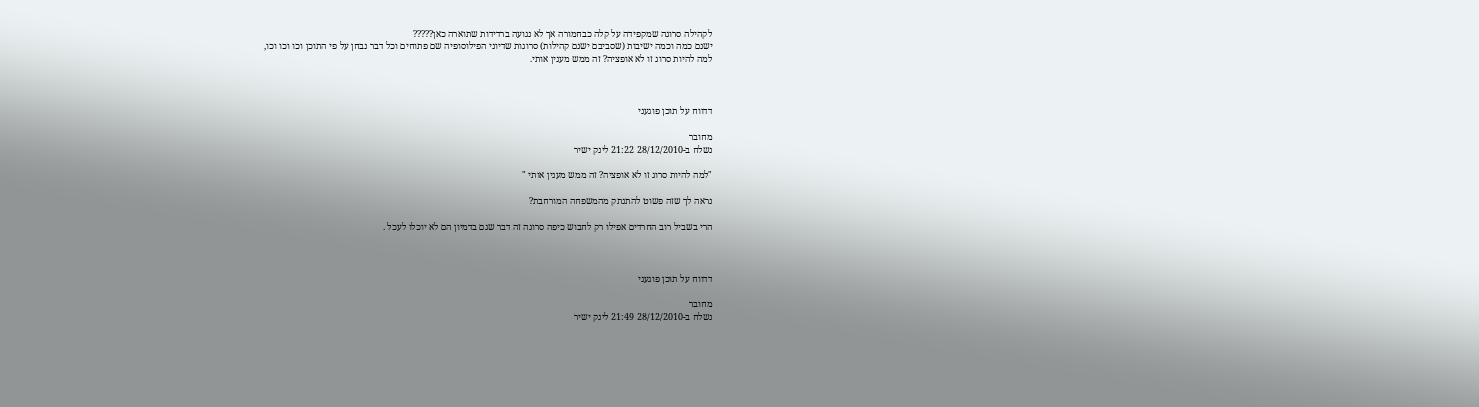לקהילה סרוגה שמקפידה על קלה כבחמורה אך לא נגועה ברדידות שתוארה כאן?????
ישנם כמה וכמה ישיבות (שסביבם ישנם קהילות) סרוגות שדיוני הפילוסופיה שם פתוחים וכל דבר נבחן על פי התוכן וכו וכו וכו,
למה להיות סרוג זו לא אופציה? זה ממש מענין אותי.



דדווח על תוכן פוגעני

מחובר
נשלח ב-28/12/2010 21:22 לינק ישיר

"למה להיות סרוג זו לא אופציה? זה ממש מענין אותי "

נראה לך שזה פשוט להתנתק מהמשפחה המורחבת?

הרי בשביל רוב החרדים אפילו רק לחבוש כיפה סרוגה זה דבר שגם בדמיון הם לא יוכלו לעכל .



דדווח על תוכן פוגעני

מחובר
נשלח ב-28/12/2010 21:49 לינק ישיר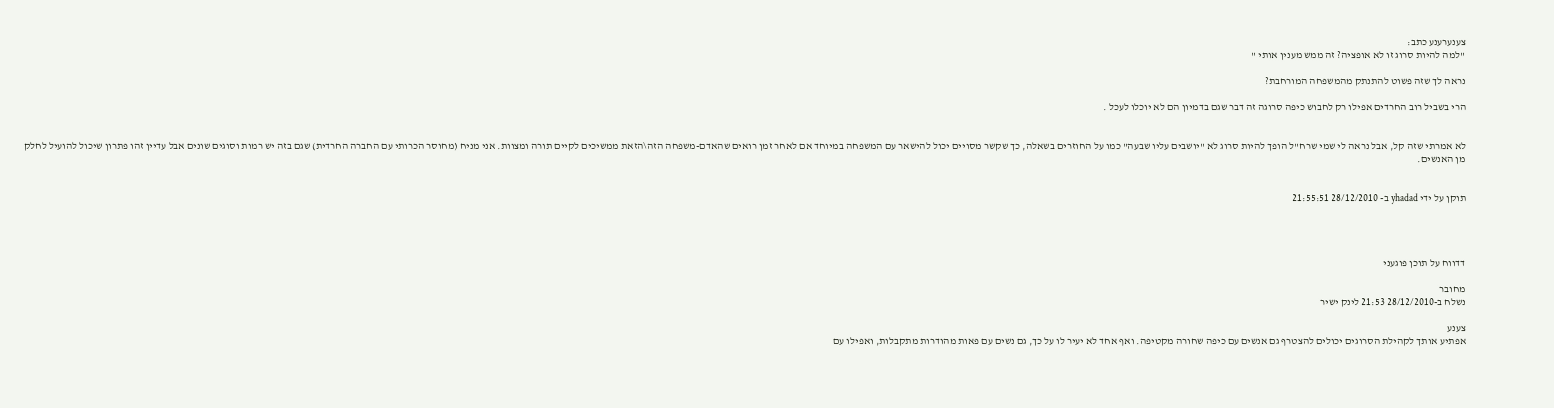צענערענע כתב:
"למה להיות סרוג זו לא אופציה? זה ממש מענין אותי "

נראה לך שזה פשוט להתנתק מהמשפחה המורחבת?

הרי בשביל רוב החרדים אפילו רק לחבוש כיפה סרוגה זה דבר שגם בדמיון הם לא יוכלו לעכל .


לא אמרתי שזה קל, אבל נראה לי שמי שרח"ל הופך להיות סרוג לא "יושבים עליו שבעה" כמו על החוזרים בשאלה, כך שקשר מסויים יכול להישאר עם המשפחה במיוחד אם לאחר זמן רואים שהאדם-משפחה הזה\הזאת ממשיכים לקיים תורה ומצוות. אני מניח (מחוסר הכרותי עם החברה החרדית) שגם בזה יש רמות וסוגים שונים אבל עדיין זהו פתרון שיכול להועיל לחלק מן האנשים.


תוקן על ידי yhadad ב- 28/12/2010 21:55:51




דדווח על תוכן פוגעני

מחובר
נשלח ב-28/12/2010 21:53 לינק ישיר

צענע
אפתיע אותך לקהילת הסרוגים יכולים להצטרף גם אנשים עם כיפה שחורה מקטיפה. ואף אחד לא יעיר לו על כך, גם נשים עם פאות מהודרות מתקבלות, ואפילו עם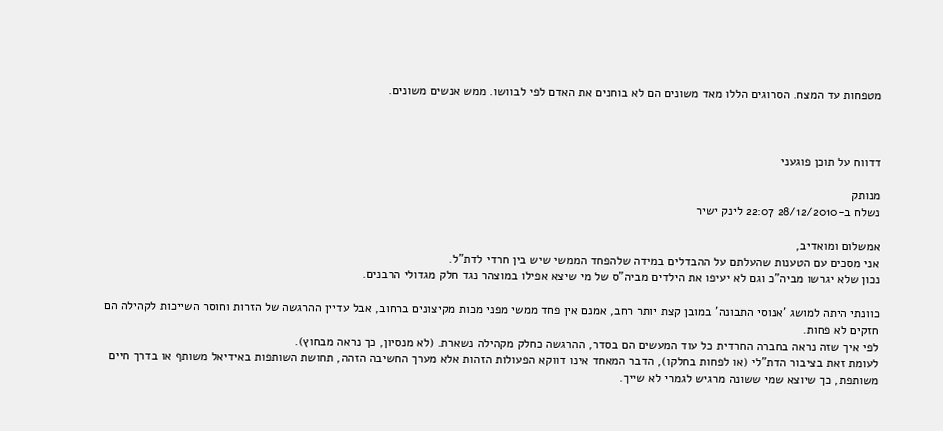מטפחות עד המצח. הסרוגים הללו מאד משונים הם לא בוחנים את האדם לפי לבוושו. ממש אנשים משונים.



דדווח על תוכן פוגעני

מנותק
נשלח ב-28/12/2010 22:07 לינק ישיר

אמשלום ומואדיב,
אני מסכים עם הטענות שהעלתם על ההבדלים במידה שלהפחד הממשי שיש בין חרדי לדת"ל.
נכון שלא יגרשו מביה"כ וגם לא יעיפו את הילדים מביה"ס של מי שיצא אפילו במוצהר נגד חלק מגדולי הרבנים.

כוונתי היתה למושג 'אנוסי התבונה' במובן קצת יותר רחב, אמנם אין פחד ממשי מפני מכות מקיצונים ברחוב, אבל עדיין ההרגשה של הזרות וחוסר השייכות לקהילה הם חזקים לא פחות.
לפי איך שזה נראה בחברה החרדית כל עוד המעשים הם בסדר, ההרגשה כחלק מקהילה נשארת. (לא מנסיון, כך נראה מבחוץ).
לעומת זאת בציבור הדת"לי (או לפחות בחלקו), הדבר המאחד אינו דווקא הפעולות הזהות אלא מערך החשיבה הזהה, תחושת השותפות באידיאל משותף או בדרך חיים משותפת, כך שיוצא שמי ששונה מרגיש לגמרי לא שייך.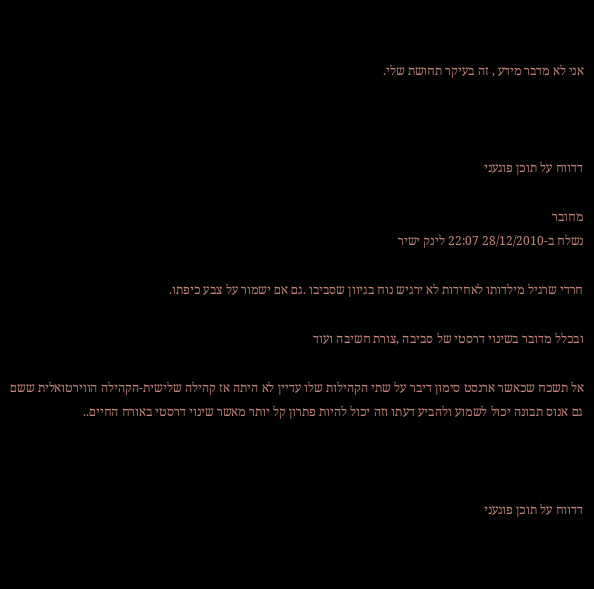אני לא מדבר מידע , זה בעיקר תחושת שלי.



דדווח על תוכן פוגעני

מחובר
נשלח ב-28/12/2010 22:07 לינק ישיר

חרדי שרגיל מילדותו לאחידות לא ירגיש נוח בגיוון שסביבו .גם אם ישמור על צבע כיפתו.

ובכלל מדובר בשינוי דרסטי של סביבה ,צורת חשיבה ועוד

אל תשכח שכאשר ארנסט סימון דיבר על שתי הקהילות שלו עדיין לא היתה אז קהילה שלישית-הקהילה הווירטואלית ששם גם אנוס תבונה יכול לשמוע ולהביע דעתו וזה יכול להיות פתרון קל יותר מאשר שינוי דרסטי באורח החיים..



דדווח על תוכן פוגעני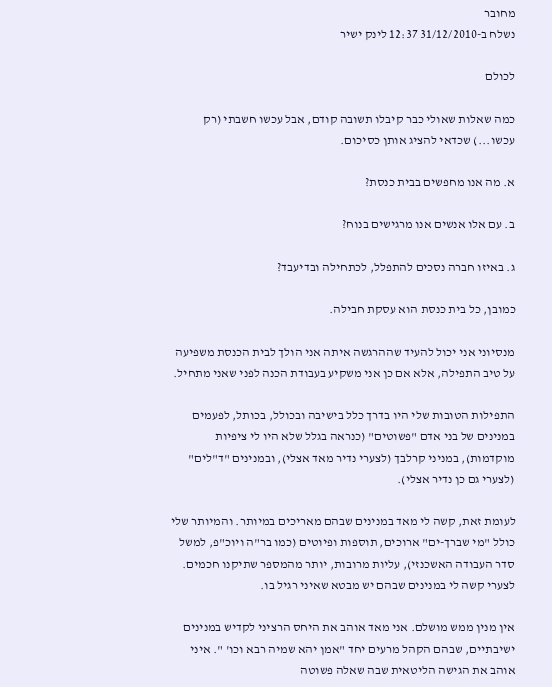מחובר
נשלח ב-31/12/2010 12:37 לינק ישיר

לכולם

כמה שאלות שאולי כבר קיבלו תשובה קודם, אבל עכשו חשבתי (רק עכשו...) שכדאי להציג אותן כסיכום.

א. מה אנו מחפשים בבית כנסת?

ב. עם אלו אנשים אנו מרגישים בנוח?

ג. באיזו חברה נסכים להתפלל, לכתחילה ובדיעבד?

כמובן, כל בית כנסת הוא עסקת חבילה.

מנסיוני אני יכול להעיד שההרגשה איתה אני הולך לבית הכנסת משפיעה על טיב התפילה, אלא אם כן אני משקיע בעבודת הכנה לפני שאני מתחיל.

התפילות הטובות שלי היו בדרך כלל בישיבה ובכולל, בכותל, לפעמים במנינים של בני אדם "פשוטים" (כנראה בגלל שלא היו לי ציפיות מוקדמות), במניני קרלבך (לצערי נדיר מאד אצלי), ובמנינים "ד"לים" (לצערי גם כן נדיר אצלי).

לעומת זאת, קשה לי מאד במנינים שבהם מאריכים במיותר. והמיותר שלי כולל "מי שברך-ים" ארוכים, תוספות ופיוטים (כמו בר"ה ויוכ"פ, למשל סדר העבודה האשכנזי), עליות מרובות, יותר מהמספר שתיקנו חכמים. לצערי קשה לי במנינים שבהם יש מבטא שאיני רגיל בו.

אין מנין ממש מושלם. אני מאד אוהב את היחס הרציני לקדיש במנינים ישיבתיים, שבהם הקהל מרעים יחד "אמן יהא שמיה רבא וכו' ". איני אוהב את הגישה הליטאית שבה שאלה פשוטה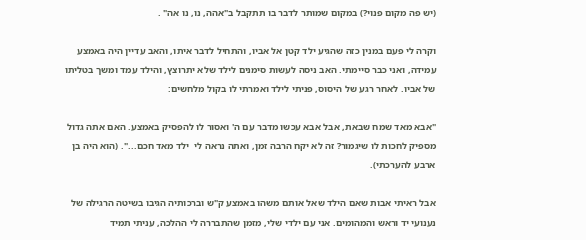(יש פה מקום פנוי?) במקום שמותר לדבר בו תתקבל ב"אהה, נו, נו אה" .

וקרה לי פעם במנין כזה שהגיע ילד קטן אל אביו, והתחיל לדבר איתו, והאב עדיין היה באמצע עמידה, ואני כבר סיימתי. האב ניסה לעשות סימנים לילד שלא יתרוצץ, והילד עמד ומשך בטליתו של אביו. לאחר רגע של היסוס, פניתי לילד ואמרתי לו בקול מלחשים:

"אבא מאד שמח שבאת, אבל אבא עכשו מדבר עם ה' ואסור לו להפסיק באמצע. האם אתה גדול מספיק לחכות לו שיגמור? זה לא יקח הרבה זמן, ואתה נראה לי  ילד מאד חכם...". (הוא היה בן ארבע להערכתי).

אבל ראיתי אבות שאם הילד שאל אותם משהו באמצע ק"ש וברכותיה הגיבו בשיטה הרגילה של נענועי יד וראש והמהומים. אני עם ילדי שלי, מזמן שהתבררה לי ההלכה, עניתי תמיד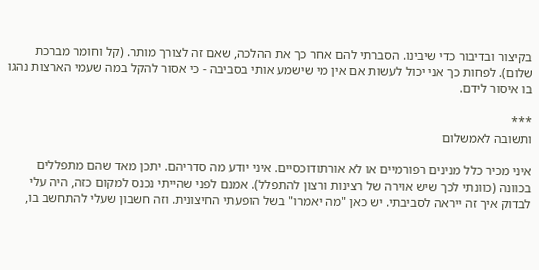בקיצור ובדיבור כדי שיבינו. הסברתי להם אחר כך את ההלכה, שאם זה לצורך מותר. (קל וחומר מברכת שלום). לפחות כך אני יכול לעשות אם אין מי שישמע אותי בסביבה - כי אסור להקל במה שעמי הארצות נהגו בו איסור לידם.

***
ותשובה לאמשלום

איני מכיר כלל מנינים רפורמיים או לא אורתודוכסיים. איני יודע מה סדריהם. יתכן מאד שהם מתפללים בכוונה (כוונתי לכך שיש אוירה של רצינות ורצון להתפלל). אמנם לפני שהייתי נכנס למקום כזה, היה עלי לבדוק איך זה ייראה לסביבתי. יש כאן "מה יאמרו" בשל הופעתי החיצונית. וזה חשבון שעלי להתחשב בו,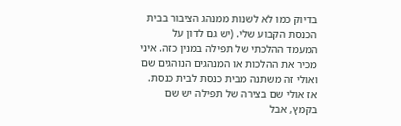בדיוק כמו לא לשנות ממנהג הציבור בבית הכנסת הקבוע שלי. (יש גם לדון על המעמד ההלכתי של תפילה במנין כזה. איני מכיר את ההלכות או המנהגים הנוהגים שם ואולי זה משתנה מבית כנסת לבית כנסת. אז אולי שם בצירה של תפילה יש שם בקמץ, אבל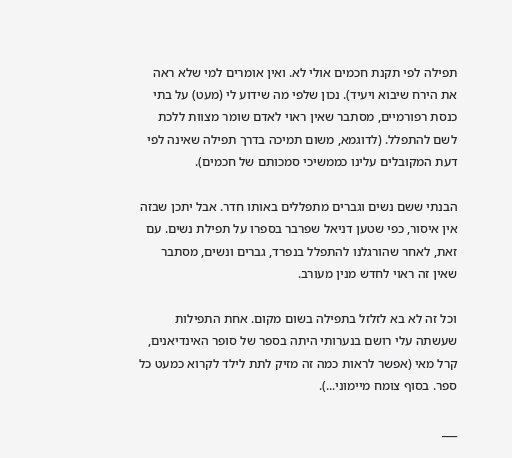תפילה לפי תקנת חכמים אולי לא. ואין אומרים למי שלא ראה את הירח שיבוא ויעיד). נכון שלפי מה שידוע לי (מעט) על בתי כנסת רפורמיים, מסתבר שאין ראוי לאדם שומר מצוות ללכת לשם להתפלל. (לדוגמא, משום תמיכה בדרך תפילה שאינה לפי דעת המקובלים עלינו כממשיכי סמכותם של חכמים).

הבנתי ששם נשים וגברים מתפללים באותו חדר. אבל יתכן שבזה אין איסור, כפי שטען דניאל שפרבר בספרו על תפילת נשים. עם זאת, לאחר שהורגלנו להתפלל בנפרד, גברים ונשים, מסתבר שאין זה ראוי לחדש מנין מעורב.

וכל זה לא בא לזלזל בתפילה בשום מקום. אחת התפילות שעשתה עלי רושם בנערותי היתה בספר של סופר האינדיאנים, קרל מאי (אפשר לראות כמה זה מזיק לתת לילד לקרוא כמעט כל ספר. בסוף צומח מיימוני...).

___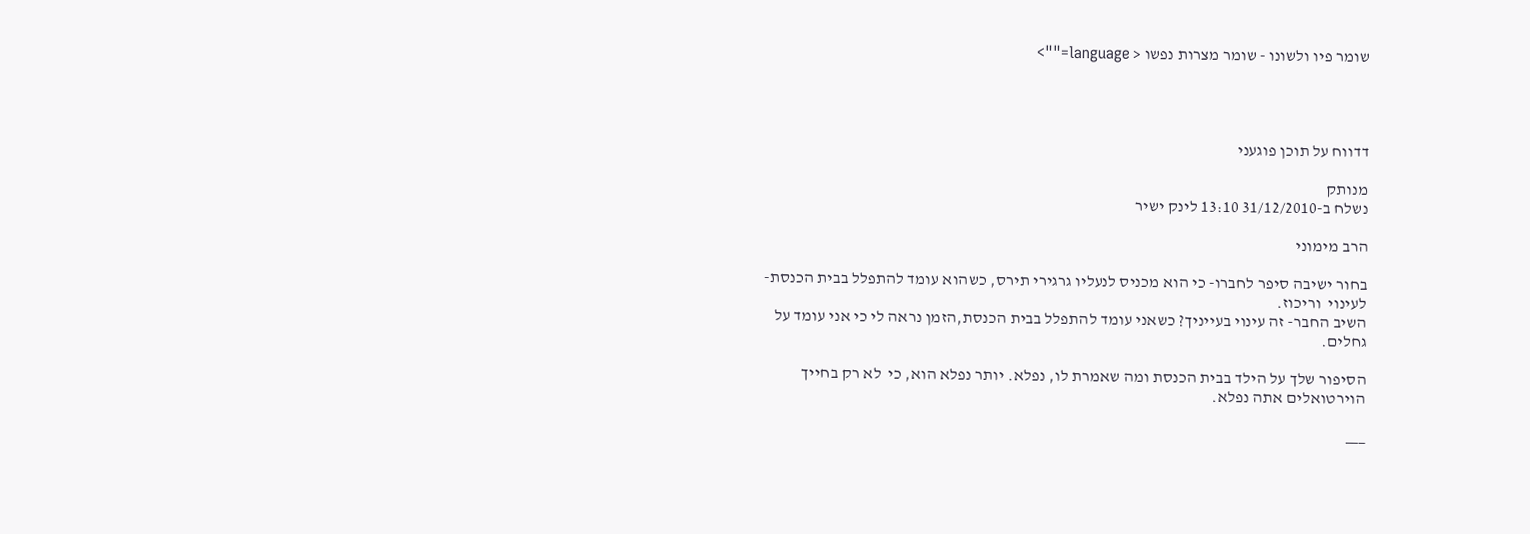שומר פיו ולשונו - שומר מצרות נפשו < language="">




דדווח על תוכן פוגעני

מנותק
נשלח ב-31/12/2010 13:10 לינק ישיר

הרב מימוני

בחור ישיבה סיפר לחברו- כי הוא מכניס לנעליו גרגירי תירס, כשהוא עומד להתפלל בבית הכנסת- לעינוי  וריכוז.
השיב החבר- זה עינוי בעייניך? כשאני עומד להתפלל בבית הכנסת,הזמן נראה לי כי אני עומד על גחלים.

הסיפור שלך על הילד בבית הכנסת ומה שאמרת לו, נפלא. יותר נפלא הוא, כי  לא רק בחייך הוירטואלים אתה נפלא.

___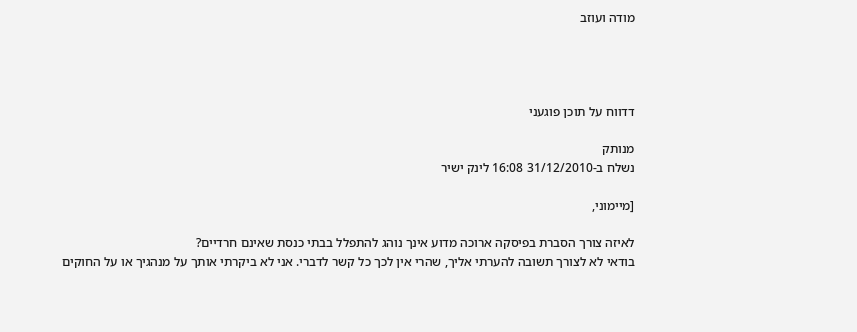מודה ועוזב




דדווח על תוכן פוגעני

מנותק
נשלח ב-31/12/2010 16:08 לינק ישיר

[מיימוני,

לאיזה צורך הסברת בפיסקה ארוכה מדוע אינך נוהג להתפלל בבתי כנסת שאינם חרדיים?
בודאי לא לצורך תשובה להערתי אליך, שהרי אין לכך כל קשר לדברי. אני לא ביקרתי אותך על מנהגיך או על החוקים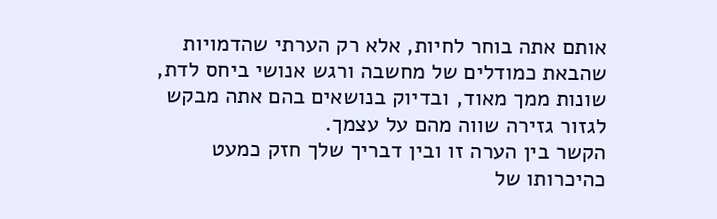אותם אתה בוחר לחיות, אלא רק הערתי שהדמויות שהבאת כמודלים של מחשבה ורגש אנושי ביחס לדת, שונות ממך מאוד, ובדיוק בנושאים בהם אתה מבקש לגזור גזירה שווה מהם על עצמך.
הקשר בין הערה זו ובין דבריך שלך חזק כמעט כהיכרותו של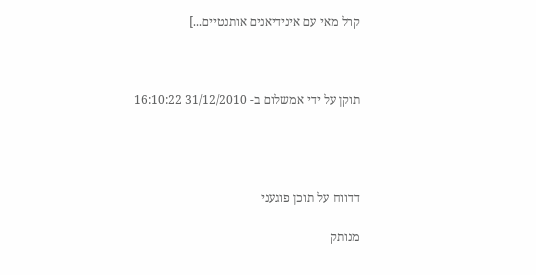קרל מאי עם אינידיאנים אותנטיים...]



תוקן על ידי אמשלום ב- 31/12/2010 16:10:22




דדווח על תוכן פוגעני

מנותק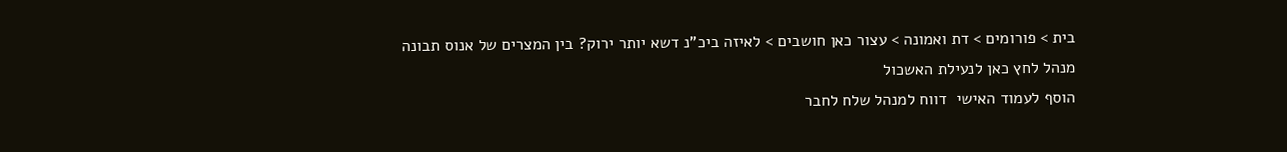בית > פורומים > דת ואמונה > עצור כאן חושבים > לאיזה ביכ"נ דשא יותר ירוק? בין המצרים של אנוס תבונה
מנהל לחץ כאן לנעילת האשכול
הוסף לעמוד האישי  דווח למנהל שלח לחבר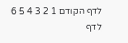לדף הקודם 1 2 3 4 5 6 לדף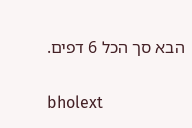הבא סך הכל 6 דפים.

bholext